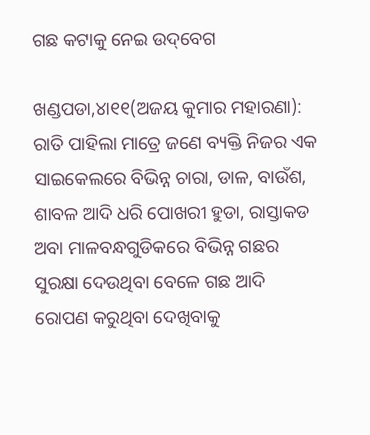ଗଛ କଟାକୁ ନେଇ ଉଦ୍‌ବେଗ

ଖଣ୍ଡପଡା,୪ା୧୧(ଅଜୟ କୁମାର ମହାରଣା): ରାତି ପାହିଲା ମାତ୍ରେ ଜଣେ ବ୍ୟକ୍ତି ନିଜର ଏକ ସାଇକେଲରେ ବିଭିନ୍ନ ଚାରା, ଡାଳ, ବାଉଁଶ, ଶାବଳ ଆଦି ଧରି ପୋଖରୀ ହୁଡା, ରାସ୍ତାକଡ ଅବା ମାଳବନ୍ଧଗୁଡିକରେ ବିଭିନ୍ନ ଗଛର ସୁରକ୍ଷା ଦେଉଥିବା ବେଳେ ଗଛ ଆଦି ରୋପଣ କରୁଥିବା ଦେଖିବାକୁ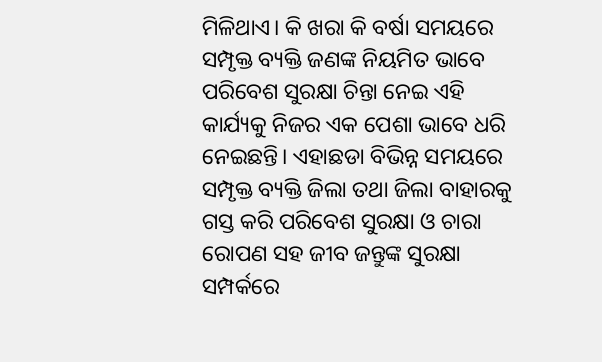ମିଳିଥାଏ। କି ଖରା କି ବର୍ଷା ସମୟରେ ସମ୍ପୃକ୍ତ ବ୍ୟକ୍ତି ଜଣଙ୍କ ନିୟମିତ ଭାବେ ପରିବେଶ ସୁରକ୍ଷା ଚିନ୍ତା ନେଇ ଏହି କାର୍ଯ୍ୟକୁ ନିଜର ଏକ ପେଶା ଭାବେ ଧରି ନେଇଛନ୍ତି। ଏହାଛଡା ବିଭିନ୍ନ ସମୟରେ ସମ୍ପୃକ୍ତ ବ୍ୟକ୍ତି ଜିଲା ତଥା ଜିଲା ବାହାରକୁ ଗସ୍ତ କରି ପରିବେଶ ସୁରକ୍ଷା ଓ ଚାରା ରୋପଣ ସହ ଜୀବ ଜନ୍ତୁଙ୍କ ସୁରକ୍ଷା ସମ୍ପର୍କରେ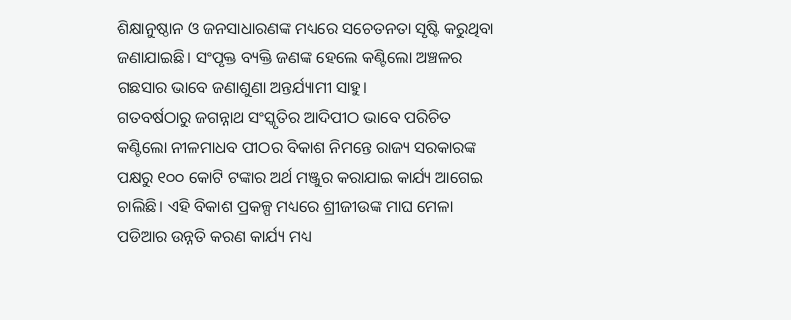ଶିକ୍ଷାନୁଷ୍ଠାନ ଓ ଜନସାଧାରଣଙ୍କ ମଧ୍ୟରେ ସଚେତନତା ସୃଷ୍ଟି କରୁଥିବା ଜଣାଯାଇଛି। ସଂପୃକ୍ତ ବ୍ୟକ୍ତି ଜଣଙ୍କ ହେଲେ କଣ୍ଟିଲୋ ଅଞ୍ଚଳର ଗଛସାର ଭାବେ ଜଣାଶୁଣା ଅନ୍ତର୍ଯ୍ୟାମୀ ସାହୁ।
ଗତବର୍ଷଠାରୁ ଜଗନ୍ନାଥ ସଂସ୍କୃତିର ଆଦିପୀଠ ଭାବେ ପରିଚିତ କଣ୍ଟିଲୋ ନୀଳମାଧବ ପୀଠର ବିକାଶ ନିମନ୍ତେ ରାଜ୍ୟ ସରକାରଙ୍କ ପକ୍ଷରୁ ୧୦୦ କୋଟି ଟଙ୍କାର ଅର୍ଥ ମଞ୍ଜୁର କରାଯାଇ କାର୍ଯ୍ୟ ଆଗେଇ ଚାଲିଛି। ଏହି ବିକାଶ ପ୍ରକଳ୍ପ ମଧ୍ୟରେ ଶ୍ରୀଜୀଉଙ୍କ ମାଘ ମେଳା ପଡିଆର ଉନ୍ନତି କରଣ କାର୍ଯ୍ୟ ମଧ୍ୟ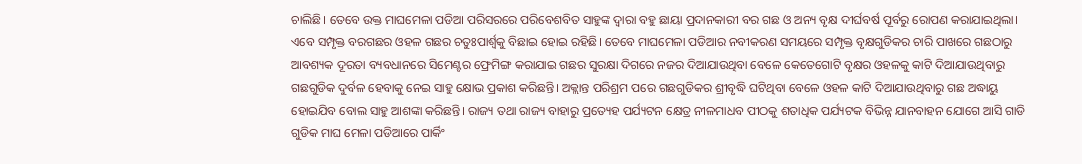ଚାଲିଛି। ତେବେ ଉକ୍ତ ମାଘମେଳା ପଡିଆ ପରିସରରେ ପରିବେଶବିତ ସାହୁଙ୍କ ଦ୍ୱାରା ବହୁ ଛାୟା ପ୍ରଦାନକାରୀ ବର ଗଛ ଓ ଅନ୍ୟ ବୃକ୍ଷ ଦୀର୍ଘବର୍ଷ ପୂର୍ବରୁ ରୋପଣ କରାଯାଇଥିଲା। ଏବେ ସମ୍ପୃକ୍ତ ବରଗଛର ଓହଳ ଗଛର ଚତୁଃପାର୍ଶ୍ୱକୁ ବିଛାଇ ହୋଇ ରହିଛି। ତେବେ ମାଘମେଳା ପଡିଆର ନବୀକରଣ ସମୟରେ ସମ୍ପୃକ୍ତ ବୃକ୍ଷଗୁଡିକର ଚାରି ପାଖରେ ଗଛଠାରୁ ଆବଶ୍ୟକ ଦୂରତା ବ୍ୟବଧାନରେ ସିମେଣ୍ଟର ଫ୍ରେମିଙ୍ଗ କରାଯାଇ ଗଛର ସୁରକ୍ଷା ଦିଗରେ ନଜର ଦିଆଯାଉଥିବା ବେଳେ କେତେଗୋଟି ବୃକ୍ଷର ଓହଳକୁ କାଟି ଦିଆଯାଉଥିବାରୁ ଗଛଗୁଡିକ ଦୁର୍ବଳ ହେବାକୁ ନେଇ ସାହୁ କ୍ଷୋଭ ପ୍ରକାଶ କରିଛନ୍ତି। ଅକ୍ଲାନ୍ତ ପରିଶ୍ରମ ପରେ ଗଛଗୁଡିକର ଶ୍ରୀବୃଦ୍ଧି ଘଟିଥିବା ବେଳେ ଓହଳ କାଟି ଦିଆଯାଉଥିବାରୁ ଗଛ ଅଦ୍ଧାୟୁ ହୋଇଯିବ ବୋଲ ସାହୁ ଆଶଙ୍କା କରିଛନ୍ତି। ରାଜ୍ୟ ତଥା ରାଜ୍ୟ ବାହାରୁ ପ୍ରତ୍ୟେହ ପର୍ଯ୍ୟଟନ କ୍ଷେତ୍ର ନୀଳମାଧବ ପୀଠକୁ ଶତାଧିକ ପର୍ଯ୍ୟଟକ ବିଭିନ୍ନ ଯାନବାହନ ଯୋଗେ ଆସି ଗାଡି ଗୁଡିକ ମାଘ ମେଳା ପଡିଆରେ ପାର୍କିଂ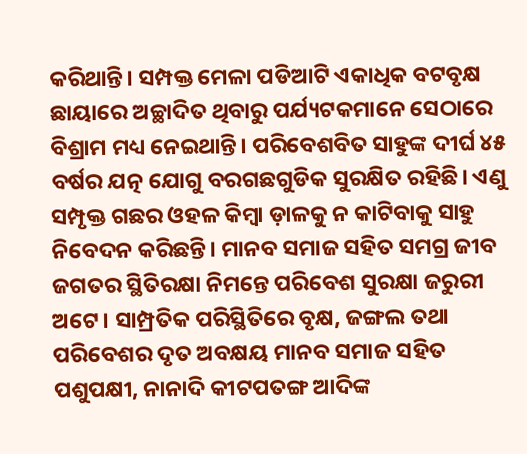କରିଥାନ୍ତି। ସମ୍ପକ୍ତ ମେଳା ପଡିଆଟି ଏକାଧିକ ବଟବୃକ୍ଷ ଛାୟାରେ ଅଚ୍ଛାଦିତ ଥିବାରୁ ପର୍ଯ୍ୟଟକମାନେ ସେଠାରେ ବିଶ୍ରାମ ମଧ୍ୟ ନେଇଥାନ୍ତି। ପରିବେଶବିତ ସାହୁଙ୍କ ଦୀର୍ଘ ୪୫ ବର୍ଷର ଯତ୍ନ ଯୋଗୁ ବରଗଛଗୁଡିକ ସୁରକ୍ଷିତ ରହିଛି। ଏଣୁ ସମ୍ପୃକ୍ତ ଗଛର ଓହଳ କିମ୍ବା ଡ଼ାଳକୁ ନ କାଟିବାକୁ ସାହୁ ନିବେଦନ କରିଛନ୍ତି। ମାନବ ସମାଜ ସହିତ ସମଗ୍ର ଜୀବ ଜଗତର ସ୍ଥିତିରକ୍ଷା ନିମନ୍ତେ ପରିବେଶ ସୁରକ୍ଷା ଜରୁରୀ ଅଟେ। ସାମ୍ପ୍ରତିକ ପରିସ୍ଥିତିରେ ବୃକ୍ଷ, ଜଙ୍ଗଲ ତଥା ପରିବେଶର ଦୃତ ଅବକ୍ଷୟ ମାନବ ସମାଜ ସହିତ ପଶୁପକ୍ଷୀ, ନାନାଦି କୀଟପତଙ୍ଗ ଆଦିଙ୍କ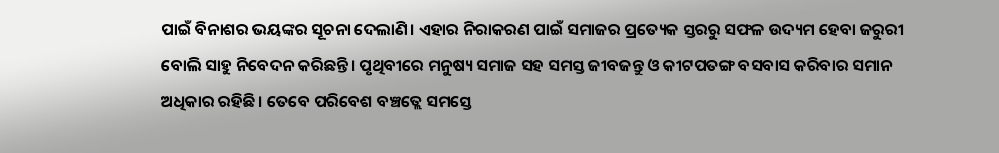ପାଇଁ ବିନାଶର ଭୟଙ୍କର ସୂଚନା ଦେଲାଣି। ଏହାର ନିରାକରଣ ପାଇଁ ସମାଜର ପ୍ରତ୍ୟେକ ସ୍ତରରୁ ସଫଳ ଉଦ୍ୟମ ହେବା ଜରୁରୀ ବୋଲି ସାହୁ ନିବେଦନ କରିଛନ୍ତି। ପୃଥିବୀରେ ମନୁଷ୍ୟ ସମାଜ ସହ ସମସ୍ତ ଜୀବଜନ୍ତୁ ଓ କୀଟପତଙ୍ଗ ବସବାସ କରିବାର ସମାନ ଅଧିକାର ରହିଛି। ତେବେ ପରିବେଶ ବଞ୍ଚତ୍ଲେ ସମସ୍ତେ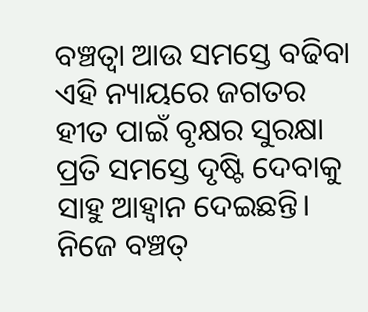ବଞ୍ଚତ୍ବା ଆଉ ସମସ୍ତେ ବଢିବା ଏହି ନ୍ୟାୟରେ ଜଗତର ହୀତ ପାଇଁ ବୃକ୍ଷର ସୁରକ୍ଷା ପ୍ରତି ସମସ୍ତେ ଦୃଷ୍ଟି ଦେବାକୁ ସାହୁ ଆହ୍ବାନ ଦେଇଛନ୍ତି। ନିଜେ ବଞ୍ଚତ୍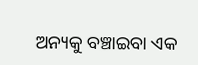ଅନ୍ୟକୁ ବଞ୍ଚାଇବା ଏକ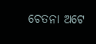ଚେତନା ଅଟେ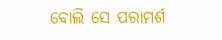ବୋଲି ସେ ପରାମର୍ଶ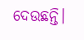ଦେଉଛନ୍ତି।